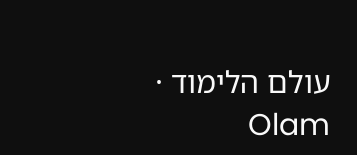עולם הלימוד · Olam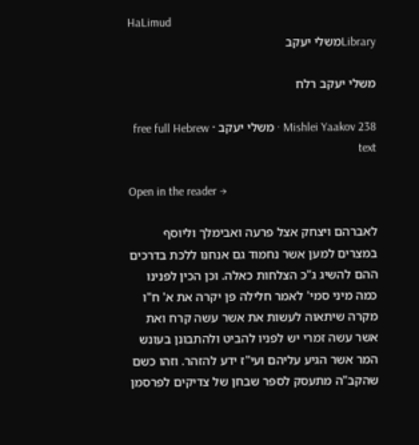HaLimud
Libraryמשלי יעקב

משלי יעקב רלח

Mishlei Yaakov 238 · משלי יעקב · free full Hebrew text

Open in the reader →

לאברהם ויצחק אצל פרעה ואבימלך וליוסף במצרים למען אשר נחמוד גם אנחנו ללכת בדרכים ההם להשיג ג"כ הצלחות כאלה. וכן הכין לפנינו כמה מיני סמי' לאמר חלילה פן יקרה את א' ח"ו מקרה שיתאוה לעשות את אשר עשה קרח ואת אשר עשה זמרי יש לפניו להביט ולהתבונן בעונש המר אשר הגיע עליהם ועי"ז ידע להזהר. וזהו כשם שהקב"ה מתעסק לספר שבחן של צדיקים לפרסמן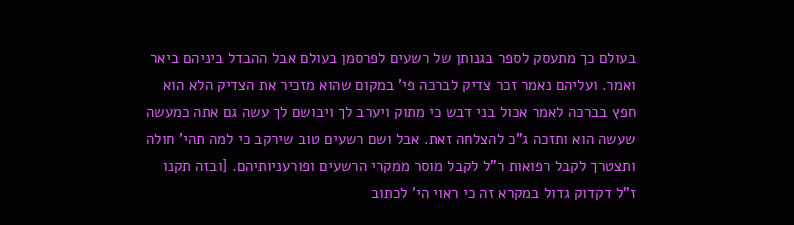בעולם כך מתעסק לספר בגנותן של רשעים לפרסמן בעולם אבל ההבדל ביניהם ביאר ואמר. ועליהם נאמר זכר צדיק לברכה פי' במקום שהוא מזכיר את הצדיק הלא הוא חפץ בברכה לאמר אכול בני דבש כי מתוק ויערב לך ויבושם לך עשה גם אתה כמעשה שעשה הוא ותזכה ג"כ להצלחה זאת. אבל ושם רשעים טוב שירקב כי למה תהי' חולה ותצטרך לקבל רפואות ר"ל לקבל מוסר ממקרי הרשעים ופורעניותיהם. [ובזה תקנו ז"ל דקדוק גדול במקרא זה כי ראוי הי' לכתוב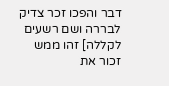דבר והפכו זכר צדיק לבררה ושם רשעים לקללה] זהו ממש זכור את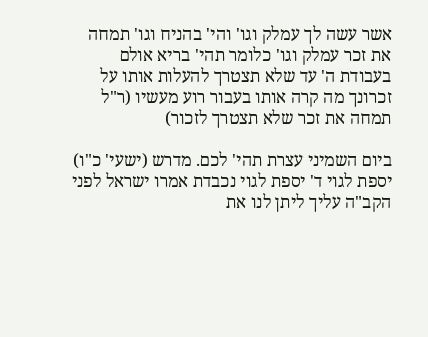אשר עשה לך עמלק וגו' והי' בהניח וגו' תמחה את זכר עמלק וגו' כלומר תהי' בריא אולם בעבודת ה' עד שלא תצטרך להעלות אותו על זכרונך מה קרה אותו בעבור רוע מעשיו (ר"ל תמחה את זכר שלא תצטרך לזכור)

ביום השמיני עצרת תהי' לכם. מדרש (ישעי' כ"ו) יספת לגוי ד' יספת לגוי נכבדת אמרו ישראל לפני הקב"ה עליך ליתן לנו את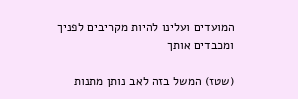המועדים ועלינו להיות מקריבים לפניך ומכבדים אותך

(שטז) המשל בזה לאב נותן מתנות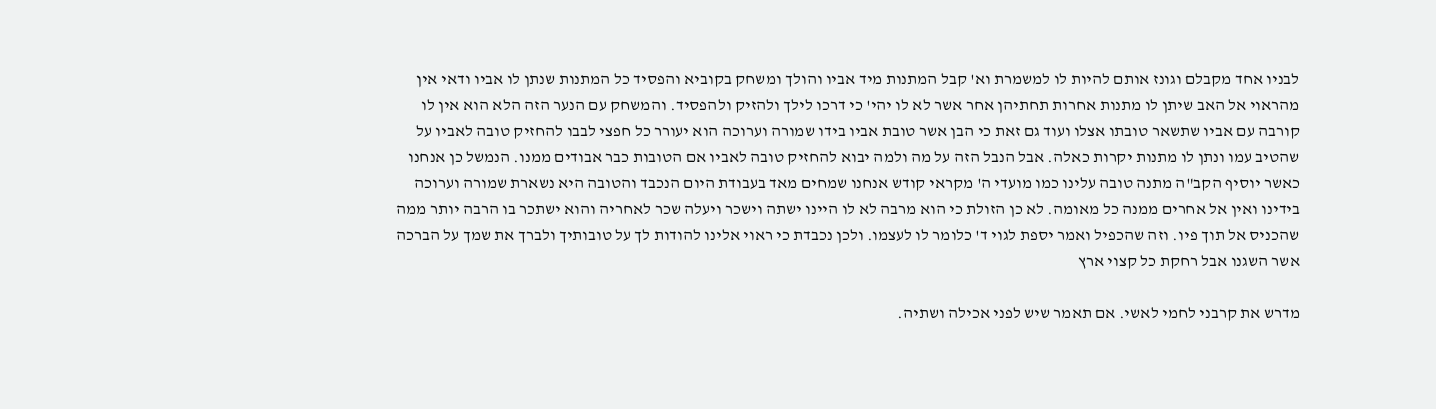לבניו אחד מקבלם וגונז אותם להיות לו למשמרת וא' קבל המתנות מיד אביו והולך ומשחק בקוביא והפסיד כל המתנות שנתן לו אביו ודאי אין מהראוי אל האב שיתן לו מתנות אחרות תחתיהן אחר אשר לא לו יהי' כי דרכו לילך ולהזיק ולהפסיד. והמשחק עם הנער הזה הלא הוא אין לו קורבה עם אביו שתשאר טובתו אצלו ועוד גם זאת כי הבן אשר טובת אביו בידו שמורה וערוכה הוא יעורר כל חפצי לבבו להחזיק טובה לאביו על שהטיב עמו ונתן לו מתנות יקרות כאלה. אבל הנבל הזה על מה ולמה יבוא להחזיק טובה לאביו אם הטובות כבר אבודים ממנו. הנמשל כן אנחנו כאשר יוסיף הקב"ה מתנה טובה עלינו כמו מועדי ה' מקראי קודש אנחנו שמחים מאד בעבודת היום הנכבד והטובה היא נשארת שמורה וערוכה בידינו ואין אל אחרים ממנה כל מאומה. לא כן הזולת כי הוא מרבה לא לו היינו ישתה וישכר ויעלה שכר לאחריה והוא ישתכר בו הרבה יותר ממה שהכניס אל תוך פיו. וזה שהכפיל ואמר יספת לגוי ד' כלומר לו לעצמו. ולכן נכבדת כי ראוי אלינו להודות לך על טובותיך ולברך את שמך על הברכה אשר השגנו אבל רחקת כל קצוי ארץ

מדרש את קרבני לחמי לאשי. אם תאמר שיש לפני אכילה ושתיה.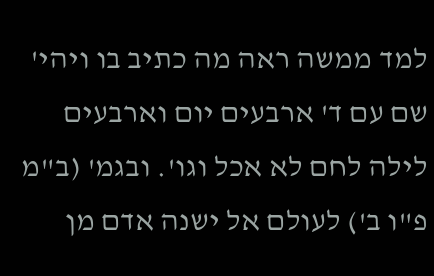למד ממשה ראה מה כתיב בו ויהי' שם עם ד' ארבעים יום וארבעים לילה לחם לא אכל וגו'. ובגמ' (ב"מ פ"ו ב') לעולם אל ישנה אדם מן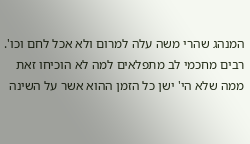המנהג שהרי משה עלה למרום ולא אכל לחם וכו'. רבים מחכמי לב מתפלאים למה לא הוכיחו זאת ממה שלא הי' ישן כל הזמן ההוא אשר על השינה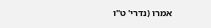אמרו (נדרי' ט"ו